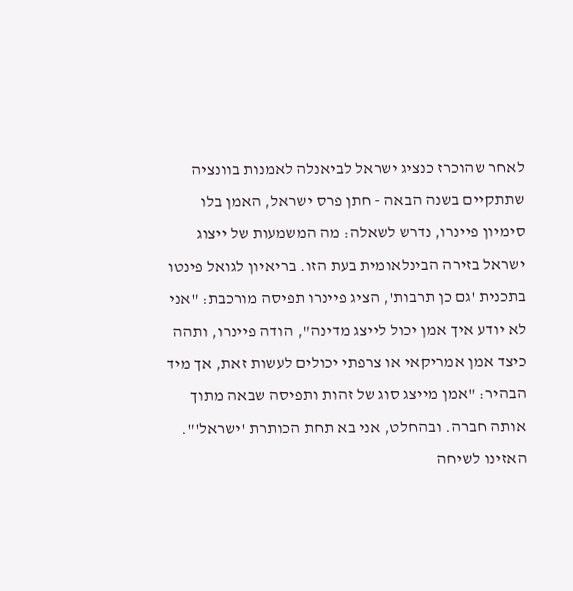לאחר שהוכרז כנציג ישראל לביאנלה לאמנות בוונציה שתתקיים בשנה הבאה - חתן פרס ישראל, האמן בלו סימיון פיינרו, נדרש לשאלה: מה המשמעות של ייצוג ישראל בזירה הבינלאומית בעת הזו. בריאיון לגואל פינטו בתכנית 'גם כן תרבות', הציג פיינרו תפיסה מורכבת: "אני לא יודע איך אמן יכול לייצג מדינה", הודה פיינרו, ותהה כיצד אמן אמריקאי או צרפתי יכולים לעשות זאת, אך מיד הבהיר: "אמן מייצג סוג של זהות ותפיסה שבאה מתוך אותה חברה. ובהחלט, אני בא תחת הכותרת 'ישראל'".
האזינו לשיחה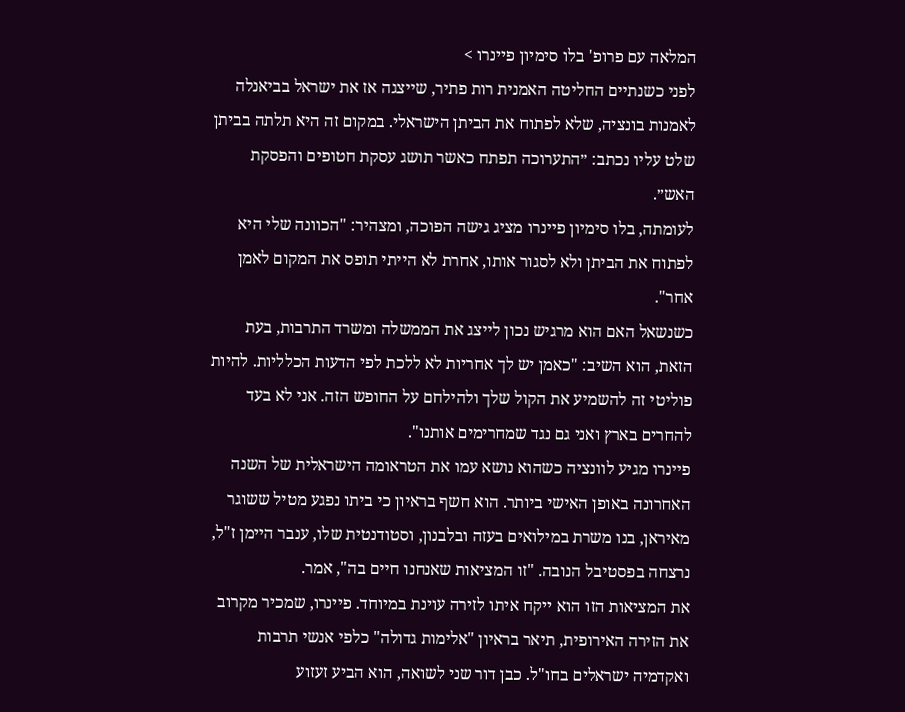המלאה עם פרופ' בלו סימיון פיינרו >
לפני כשנתיים החליטה האמנית רות פתיר, שייצגה אז את ישראל בביאנלה לאמנות בונציה, שלא לפתוח את הביתן הישראלי. במקום זה היא תלתה בביתן שלט עליו נכתב: ״התערוכה תפתח כאשר תושג עסקת חטופים והפסקת האש״.
לעומתה, בלו סימיון פיינרו מציג גישה הפוכה, ומצהיר: "הכוונה שלי היא לפתוח את הביתן ולא לסגור אותו, אחרת לא הייתי תופס את המקום לאמן אחר".
כשנשאל האם הוא מרגיש נכון לייצג את הממשלה ומשרד התרבות, בעת הזאת, הוא השיב: "כאמן יש לך אחריות לא ללכת לפי הדעות הכלליות. להיות פוליטי זה להשמיע את הקול שלך ולהילחם על החופש הזה. אני לא בעד להחרים בארץ ואני גם נגד שמחרימים אותנו".
פיינרו מגיע לוונציה כשהוא נושא עמו את הטראומה הישראלית של השנה האחרונה באופן האישי ביותר. הוא חשף בראיון כי ביתו נפגע מטיל ששוגר מאיראן, בנו משרת במילואים בעזה ובלבנון, וסטודנטית שלו, ענבר היימן ז"ל, נרצחה בפסטיבל הנובה. "זו המציאות שאנחנו חיים בה", אמר.
את המציאות הזו הוא ייקח איתו לזירה עוינת במיוחד. פיינרו, שמכיר מקרוב את הזירה האירופית, תיאר בראיון "אלימות גדולה" כלפי אנשי תרבות ואקדמיה ישראלים בחו"ל. כבן דור שני לשואה, הוא הביע זעזוע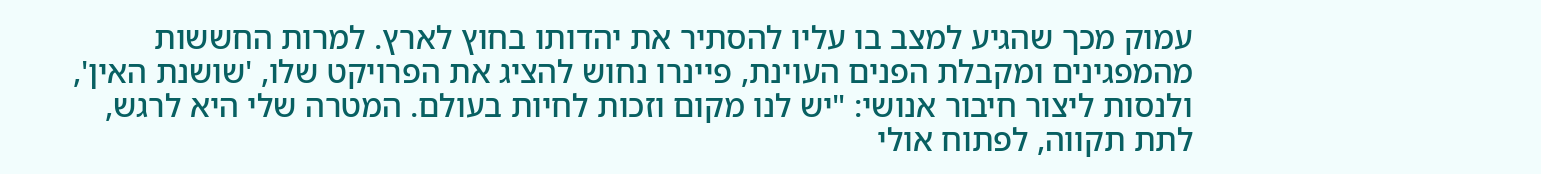עמוק מכך שהגיע למצב בו עליו להסתיר את יהדותו בחוץ לארץ. למרות החששות מהמפגינים ומקבלת הפנים העוינת, פיינרו נחוש להציג את הפרויקט שלו, 'שושנת האין', ולנסות ליצור חיבור אנושי: "יש לנו מקום וזכות לחיות בעולם. המטרה שלי היא לרגש, לתת תקווה, לפתוח אולי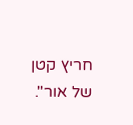חריץ קטן של אור".